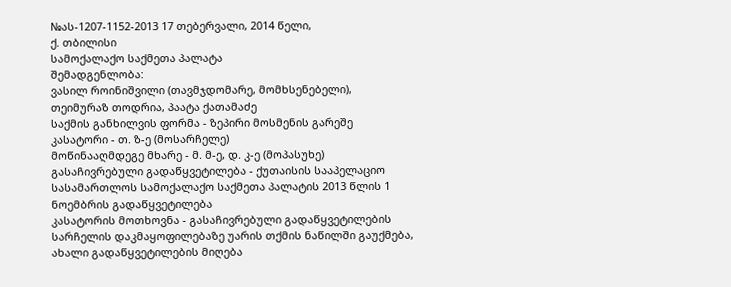№ას-1207-1152-2013 17 თებერვალი, 2014 წელი,
ქ. თბილისი
სამოქალაქო საქმეთა პალატა
შემადგენლობა:
ვასილ როინიშვილი (თავმჯდომარე, მომხსენებელი),
თეიმურაზ თოდრია, პაატა ქათამაძე
საქმის განხილვის ფორმა - ზეპირი მოსმენის გარეშე
კასატორი - თ. ზ-ე (მოსარჩელე)
მოწინააღმდეგე მხარე - მ. მ-ე, დ. კ-ე (მოპასუხე)
გასაჩივრებული გადაწყვეტილება - ქუთაისის სააპელაციო სასამართლოს სამოქალაქო საქმეთა პალატის 2013 წლის 1 ნოემბრის გადაწყვეტილება
კასატორის მოთხოვნა - გასაჩივრებული გადაწყვეტილების სარჩელის დაკმაყოფილებაზე უარის თქმის ნაწილში გაუქმება, ახალი გადაწყვეტილების მიღება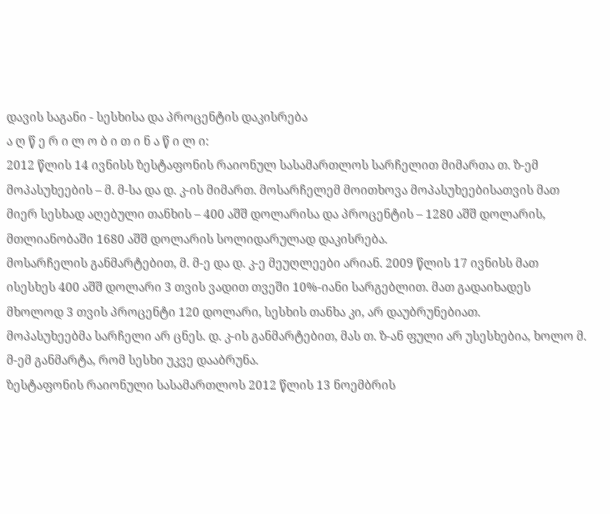დავის საგანი - სესხისა და პროცენტის დაკისრება
ა ღ წ ე რ ი ლ ო ბ ი თ ი ნ ა წ ი ლ ი:
2012 წლის 14 ივნისს ზესტაფონის რაიონულ სასამართლოს სარჩელით მიმართა თ. ზ-ემ მოპასუხეების – მ. მ-სა და დ. კ-ის მიმართ. მოსარჩელემ მოითხოვა მოპასუხეებისათვის მათ მიერ სესხად აღებული თანხის – 400 აშშ დოლარისა და პროცენტის – 1280 აშშ დოლარის, მთლიანობაში 1680 აშშ დოლარის სოლიდარულად დაკისრება.
მოსარჩელის განმარტებით, მ. მ-ე და დ. კ-ე მეუღლეები არიან. 2009 წლის 17 ივნისს მათ ისესხეს 400 აშშ დოლარი 3 თვის ვადით თვეში 10%-იანი სარგებლით. მათ გადაიხადეს მხოლოდ 3 თვის პროცენტი 120 დოლარი, სესხის თანხა კი, არ დაუბრუნებიათ.
მოპასუხეებმა სარჩელი არ ცნეს. დ. კ-ის განმარტებით, მას თ. ზ-ან ფული არ უსესხებია, ხოლო მ. მ-ემ განმარტა, რომ სესხი უკვე დააბრუნა.
ზესტაფონის რაიონული სასამართლოს 2012 წლის 13 ნოემბრის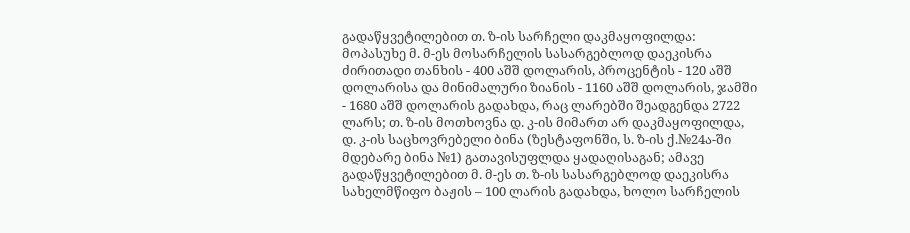გადაწყვეტილებით თ. ზ-ის სარჩელი დაკმაყოფილდა: მოპასუხე მ. მ-ეს მოსარჩელის სასარგებლოდ დაეკისრა ძირითადი თანხის - 400 აშშ დოლარის, პროცენტის - 120 აშშ დოლარისა და მინიმალური ზიანის - 1160 აშშ დოლარის, ჯამში - 1680 აშშ დოლარის გადახდა, რაც ლარებში შეადგენდა 2722 ლარს; თ. ზ-ის მოთხოვნა დ. კ-ის მიმართ არ დაკმაყოფილდა, დ. კ-ის საცხოვრებელი ბინა (ზესტაფონში, ს. ზ-ის ქ.№24ა-ში მდებარე ბინა №1) გათავისუფლდა ყადაღისაგან; ამავე გადაწყვეტილებით მ. მ-ეს თ. ზ-ის სასარგებლოდ დაეკისრა სახელმწიფო ბაჟის – 100 ლარის გადახდა, ხოლო სარჩელის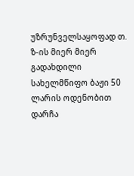უზრუნველსაყოფად თ. ზ-ის მიერ მიერ გადახდილი სახელმწიფო ბაჟი 50 ლარის ოდენობით დარჩა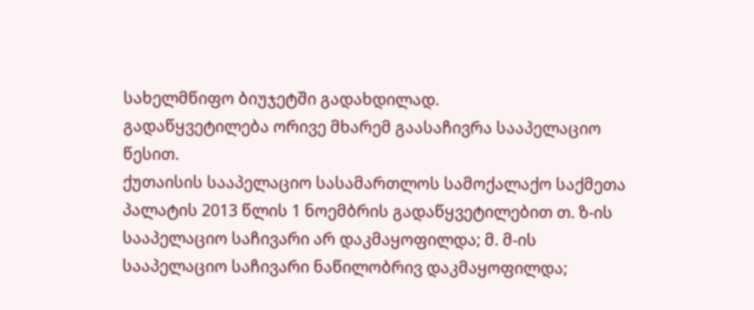სახელმწიფო ბიუჯეტში გადახდილად.
გადაწყვეტილება ორივე მხარემ გაასაჩივრა სააპელაციო წესით.
ქუთაისის სააპელაციო სასამართლოს სამოქალაქო საქმეთა პალატის 2013 წლის 1 ნოემბრის გადაწყვეტილებით თ. ზ-ის სააპელაციო საჩივარი არ დაკმაყოფილდა; მ. მ-ის სააპელაციო საჩივარი ნაწილობრივ დაკმაყოფილდა;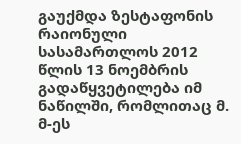გაუქმდა ზესტაფონის რაიონული სასამართლოს 2012 წლის 13 ნოემბრის გადაწყვეტილება იმ ნაწილში, რომლითაც მ. მ-ეს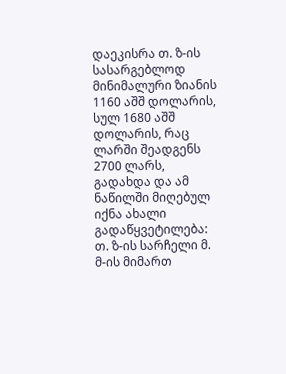დაეკისრა თ. ზ-ის სასარგებლოდ მინიმალური ზიანის 1160 აშშ დოლარის, სულ 1680 აშშ დოლარის, რაც ლარში შეადგენს 2700 ლარს, გადახდა და ამ ნაწილში მიღებულ იქნა ახალი გადაწყვეტილება: თ. ზ-ის სარჩელი მ. მ-ის მიმართ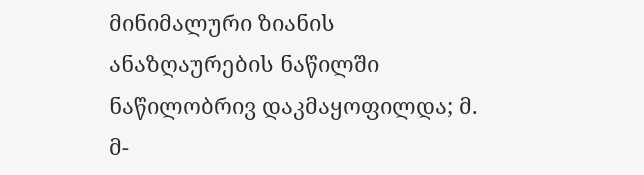მინიმალური ზიანის ანაზღაურების ნაწილში ნაწილობრივ დაკმაყოფილდა; მ. მ-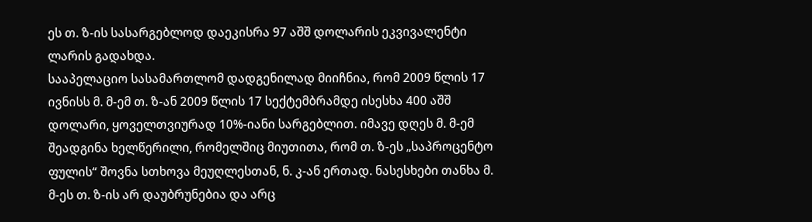ეს თ. ზ-ის სასარგებლოდ დაეკისრა 97 აშშ დოლარის ეკვივალენტი ლარის გადახდა.
სააპელაციო სასამართლომ დადგენილად მიიჩნია, რომ 2009 წლის 17 ივნისს მ. მ-ემ თ. ზ-ან 2009 წლის 17 სექტემბრამდე ისესხა 400 აშშ დოლარი, ყოველთვიურად 10%-იანი სარგებლით. იმავე დღეს მ. მ-ემ შეადგინა ხელწერილი, რომელშიც მიუთითა, რომ თ. ზ-ეს „საპროცენტო ფულის“ შოვნა სთხოვა მეუღლესთან, ნ. კ-ან ერთად. ნასესხები თანხა მ. მ-ეს თ. ზ-ის არ დაუბრუნებია და არც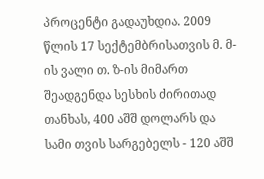პროცენტი გადაუხდია. 2009 წლის 17 სექტემბრისათვის მ. მ-ის ვალი თ. ზ-ის მიმართ შეადგენდა სესხის ძირითად თანხას, 400 აშშ დოლარს და სამი თვის სარგებელს - 120 აშშ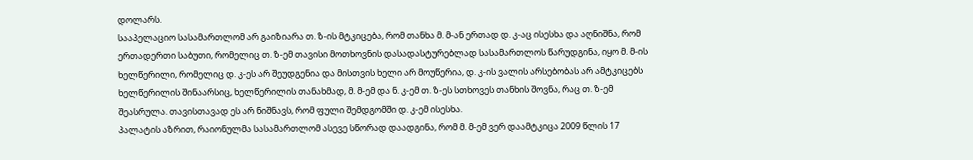დოლარს.
სააპელაციო სასამართლომ არ გაიზიარა თ. ზ-ის მტკიცება, რომ თანხა მ. მ-ან ერთად დ. კ-აც ისესხა და აღნიშნა, რომ ერთადერთი საბუთი, რომელიც თ. ზ-ემ თავისი მოთხოვნის დასადასტურებლად სასამართლოს წარუდგინა, იყო მ. მ-ის ხელწერილი, რომელიც დ. კ-ეს არ შეუდგენია და მისთვის ხელი არ მოუწერია, დ. კ-ის ვალის არსებობას არ ამტკიცებს ხელწერილის შინაარსიც, ხელწერილის თანახმად, მ. მ-ემ და ნ. კ-ემ თ. ზ-ეს სთხოვეს თანხის შოვნა, რაც თ. ზ-ემ შეასრულა. თავისთავად ეს არ ნიშნავს, რომ ფული შემდგომში დ. კ-ემ ისესხა.
პალატის აზრით, რაიონულმა სასამართლომ ასევე სწორად დაადგინა, რომ მ. მ-ემ ვერ დაამტკიცა 2009 წლის 17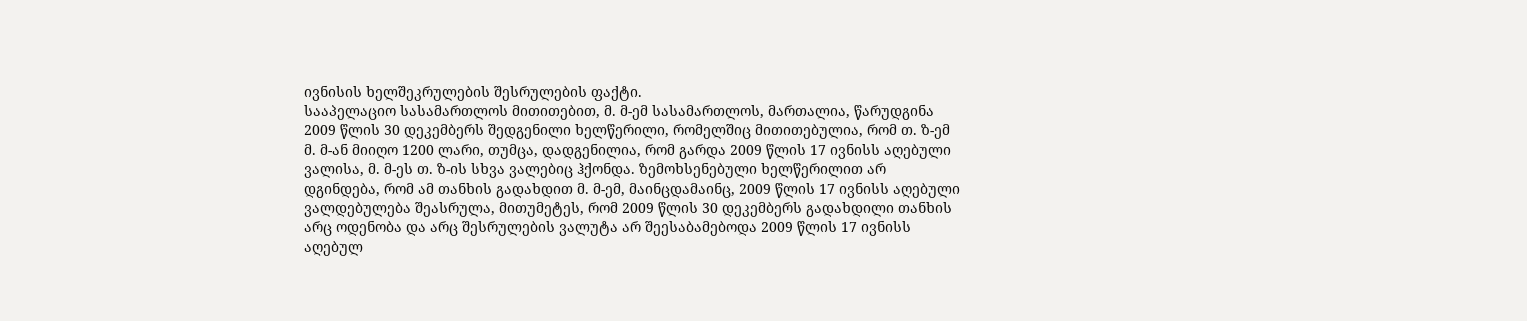ივნისის ხელშეკრულების შესრულების ფაქტი.
სააპელაციო სასამართლოს მითითებით, მ. მ-ემ სასამართლოს, მართალია, წარუდგინა 2009 წლის 30 დეკემბერს შედგენილი ხელწერილი, რომელშიც მითითებულია, რომ თ. ზ-ემ მ. მ-ან მიიღო 1200 ლარი, თუმცა, დადგენილია, რომ გარდა 2009 წლის 17 ივნისს აღებული ვალისა, მ. მ-ეს თ. ზ-ის სხვა ვალებიც ჰქონდა. ზემოხსენებული ხელწერილით არ დგინდება, რომ ამ თანხის გადახდით მ. მ-ემ, მაინცდამაინც, 2009 წლის 17 ივნისს აღებული ვალდებულება შეასრულა, მითუმეტეს, რომ 2009 წლის 30 დეკემბერს გადახდილი თანხის არც ოდენობა და არც შესრულების ვალუტა არ შეესაბამებოდა 2009 წლის 17 ივნისს აღებულ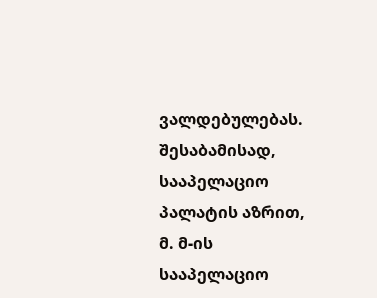ვალდებულებას. შესაბამისად, სააპელაციო პალატის აზრით, მ. მ-ის სააპელაციო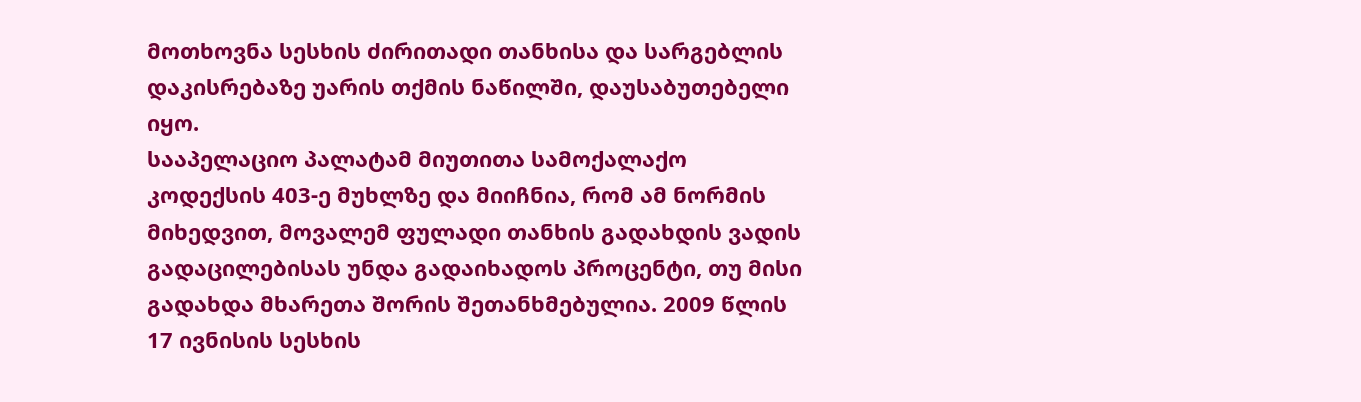მოთხოვნა სესხის ძირითადი თანხისა და სარგებლის დაკისრებაზე უარის თქმის ნაწილში, დაუსაბუთებელი იყო.
სააპელაციო პალატამ მიუთითა სამოქალაქო კოდექსის 403-ე მუხლზე და მიიჩნია, რომ ამ ნორმის მიხედვით, მოვალემ ფულადი თანხის გადახდის ვადის გადაცილებისას უნდა გადაიხადოს პროცენტი, თუ მისი გადახდა მხარეთა შორის შეთანხმებულია. 2009 წლის 17 ივნისის სესხის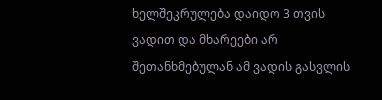ხელშეკრულება დაიდო 3 თვის ვადით და მხარეები არ შეთანხმებულან ამ ვადის გასვლის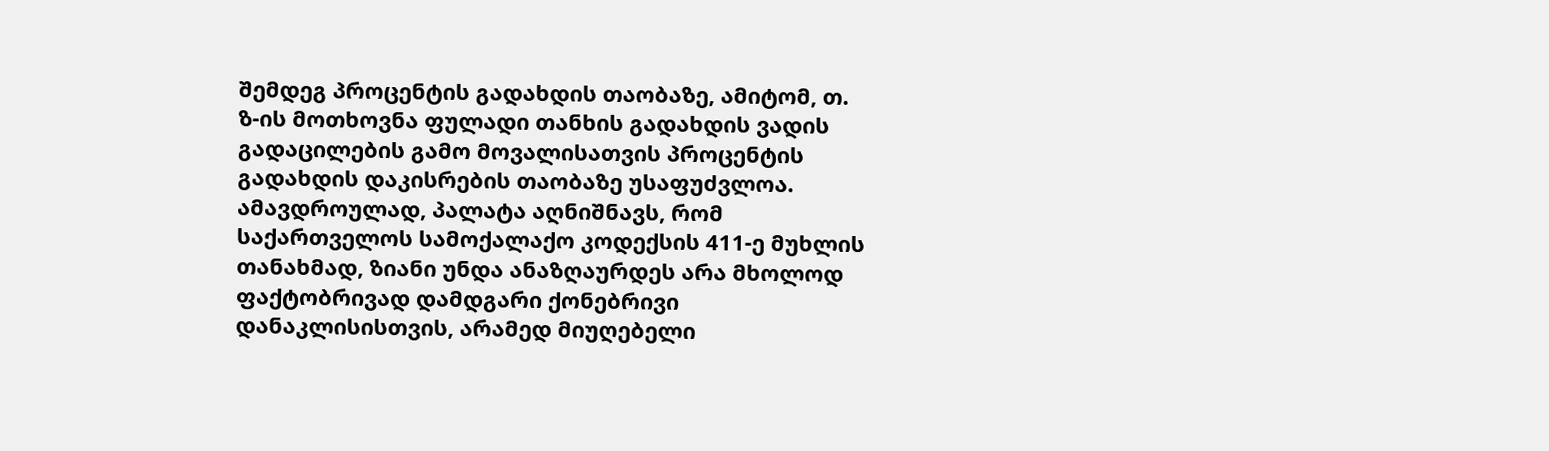შემდეგ პროცენტის გადახდის თაობაზე, ამიტომ, თ. ზ-ის მოთხოვნა ფულადი თანხის გადახდის ვადის გადაცილების გამო მოვალისათვის პროცენტის გადახდის დაკისრების თაობაზე უსაფუძვლოა. ამავდროულად, პალატა აღნიშნავს, რომ საქართველოს სამოქალაქო კოდექსის 411-ე მუხლის თანახმად, ზიანი უნდა ანაზღაურდეს არა მხოლოდ ფაქტობრივად დამდგარი ქონებრივი დანაკლისისთვის, არამედ მიუღებელი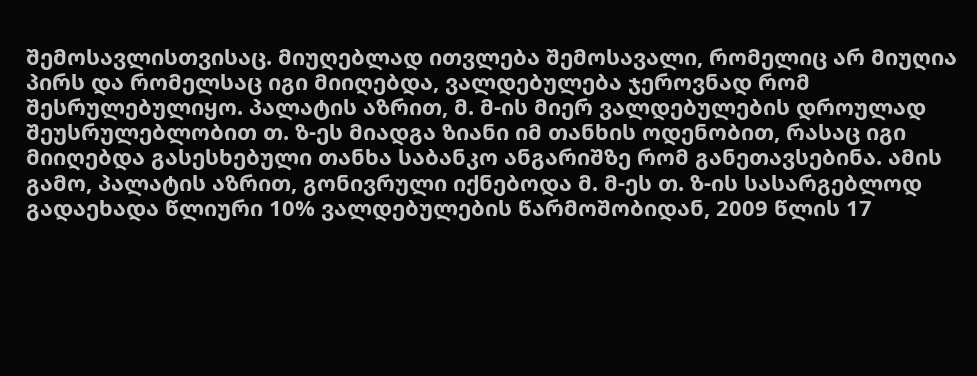შემოსავლისთვისაც. მიუღებლად ითვლება შემოსავალი, რომელიც არ მიუღია პირს და რომელსაც იგი მიიღებდა, ვალდებულება ჯეროვნად რომ შესრულებულიყო. პალატის აზრით, მ. მ-ის მიერ ვალდებულების დროულად შეუსრულებლობით თ. ზ-ეს მიადგა ზიანი იმ თანხის ოდენობით, რასაც იგი მიიღებდა გასესხებული თანხა საბანკო ანგარიშზე რომ განეთავსებინა. ამის გამო, პალატის აზრით, გონივრული იქნებოდა მ. მ-ეს თ. ზ-ის სასარგებლოდ გადაეხადა წლიური 10% ვალდებულების წარმოშობიდან, 2009 წლის 17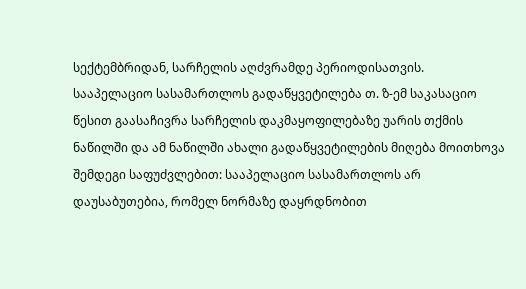სექტემბრიდან, სარჩელის აღძვრამდე პერიოდისათვის.
სააპელაციო სასამართლოს გადაწყვეტილება თ. ზ-ემ საკასაციო წესით გაასაჩივრა სარჩელის დაკმაყოფილებაზე უარის თქმის ნაწილში და ამ ნაწილში ახალი გადაწყვეტილების მიღება მოითხოვა შემდეგი საფუძვლებით: სააპელაციო სასამართლოს არ დაუსაბუთებია, რომელ ნორმაზე დაყრდნობით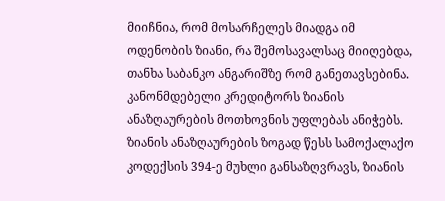მიიჩნია, რომ მოსარჩელეს მიადგა იმ ოდენობის ზიანი, რა შემოსავალსაც მიიღებდა, თანხა საბანკო ანგარიშზე რომ განეთავსებინა. კანონმდებელი კრედიტორს ზიანის ანაზღაურების მოთხოვნის უფლებას ანიჭებს. ზიანის ანაზღაურების ზოგად წესს სამოქალაქო კოდექსის 394-ე მუხლი განსაზღვრავს, ზიანის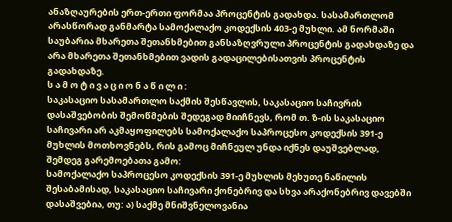ანაზღაურების ერთ-ერთი ფორმაა პროცენტის გადახდა. სასამართლომ არასწორად განმარტა სამოქალაქო კოდექსის 403-ე მუხლი. ამ ნორმაში საუბარია მხარეთა შეთანხმებით განსაზღვრული პროცენტის გადახდაზე და არა მხარეთა შეთანხმებით ვადის გადაცილებისათვის პროცენტის გადახდაზე.
ს ა მ ო ტ ი ვ ა ც ი ო ნ ა წ ი ლ ი :
საკასაციო სასამართლო საქმის შესწავლის, საკასაციო საჩივრის დასაშვებობის შემოწმების შედეგად მიიჩნევს, რომ თ. ზ-ის საკასაციო საჩივარი არ აკმაყოფილებს სამოქალაქო საპროცესო კოდექსის 391-ე მუხლის მოთხოვნებს, რის გამოც მიჩნეულ უნდა იქნეს დაუშვებლად, შემდეგ გარემოებათა გამო:
სამოქალაქო საპროცესო კოდექსის 391-ე მუხლის მეხუთე ნაწილის შესაბამისად, საკასაციო საჩივარი ქონებრივ და სხვა არაქონებრივ დავებში დასაშვებია, თუ: ა) საქმე მნიშვნელოვანია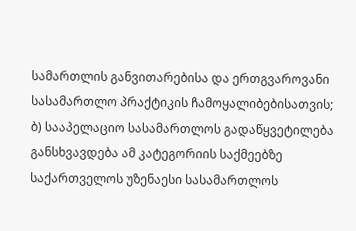სამართლის განვითარებისა და ერთგვაროვანი სასამართლო პრაქტიკის ჩამოყალიბებისათვის; ბ) სააპელაციო სასამართლოს გადაწყვეტილება განსხვავდება ამ კატეგორიის საქმეებზე საქართველოს უზენაესი სასამართლოს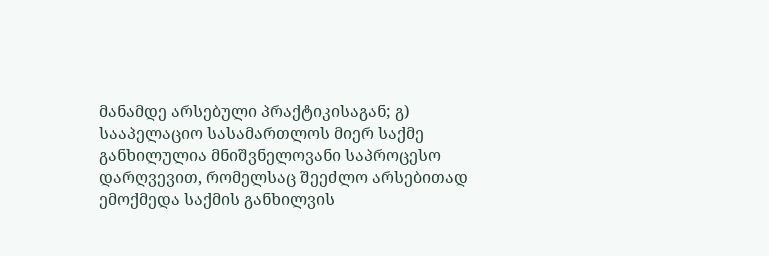მანამდე არსებული პრაქტიკისაგან; გ) სააპელაციო სასამართლოს მიერ საქმე განხილულია მნიშვნელოვანი საპროცესო დარღვევით, რომელსაც შეეძლო არსებითად ემოქმედა საქმის განხილვის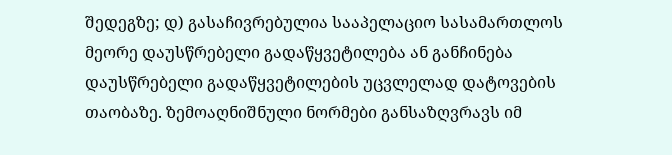შედეგზე; დ) გასაჩივრებულია სააპელაციო სასამართლოს მეორე დაუსწრებელი გადაწყვეტილება ან განჩინება დაუსწრებელი გადაწყვეტილების უცვლელად დატოვების თაობაზე. ზემოაღნიშნული ნორმები განსაზღვრავს იმ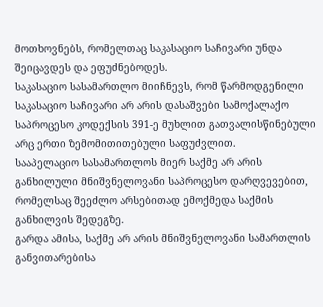მოთხოვნებს, რომელთაც საკასაციო საჩივარი უნდა შეიცავდეს და ეფუძნებოდეს.
საკასაციო სასამართლო მიიჩნევს, რომ წარმოდგენილი საკასაციო საჩივარი არ არის დასაშვები სამოქალაქო საპროცესო კოდექსის 391-ე მუხლით გათვალისწინებული არც ერთი ზემომითითებული საფუძვლით.
სააპელაციო სასამართლოს მიერ საქმე არ არის განხილული მნიშვნელოვანი საპროცესო დარღვევებით, რომელსაც შეეძლო არსებითად ემოქმედა საქმის განხილვის შედეგზე.
გარდა ამისა, საქმე არ არის მნიშვნელოვანი სამართლის განვითარებისა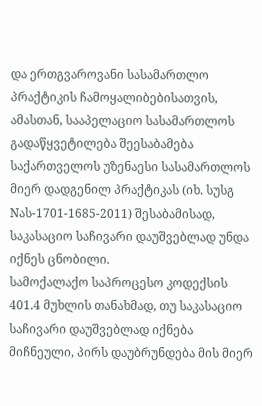და ერთგვაროვანი სასამართლო პრაქტიკის ჩამოყალიბებისათვის, ამასთან, სააპელაციო სასამართლოს გადაწყვეტილება შეესაბამება საქართველოს უზენაესი სასამართლოს მიერ დადგენილ პრაქტიკას (იხ. სუსგ Nას-1701-1685-2011) შესაბამისად, საკასაციო საჩივარი დაუშვებლად უნდა იქნეს ცნობილი.
სამოქალაქო საპროცესო კოდექსის 401.4 მუხლის თანახმად, თუ საკასაციო საჩივარი დაუშვებლად იქნება მიჩნეული, პირს დაუბრუნდება მის მიერ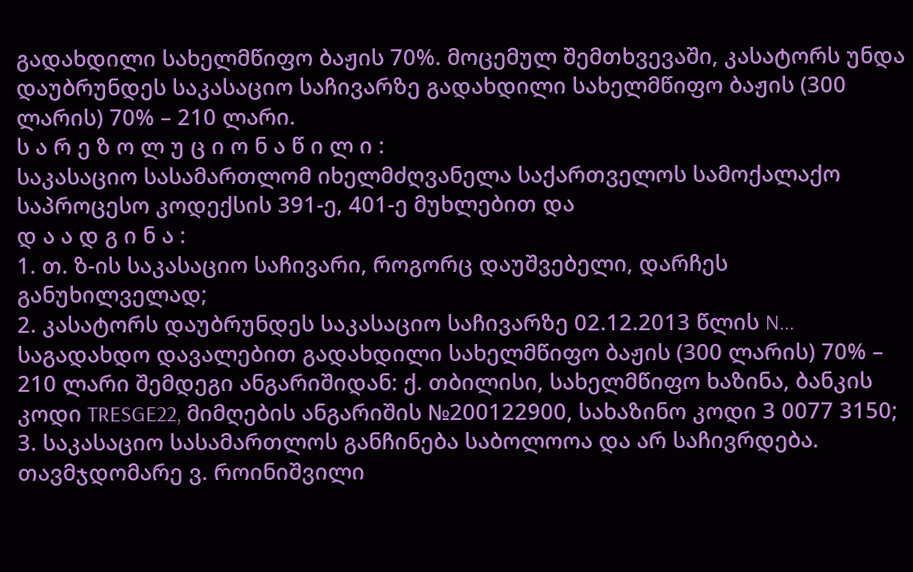გადახდილი სახელმწიფო ბაჟის 70%. მოცემულ შემთხვევაში, კასატორს უნდა დაუბრუნდეს საკასაციო საჩივარზე გადახდილი სახელმწიფო ბაჟის (300 ლარის) 70% – 210 ლარი.
ს ა რ ე ზ ო ლ უ ც ი ო ნ ა წ ი ლ ი :
საკასაციო სასამართლომ იხელმძღვანელა საქართველოს სამოქალაქო საპროცესო კოდექსის 391-ე, 401-ე მუხლებით და
დ ა ა დ გ ი ნ ა :
1. თ. ზ-ის საკასაციო საჩივარი, როგორც დაუშვებელი, დარჩეს განუხილველად;
2. კასატორს დაუბრუნდეს საკასაციო საჩივარზე 02.12.2013 წლის N... საგადახდო დავალებით გადახდილი სახელმწიფო ბაჟის (300 ლარის) 70% – 210 ლარი შემდეგი ანგარიშიდან: ქ. თბილისი, სახელმწიფო ხაზინა, ბანკის კოდი TRESGE22, მიმღების ანგარიშის №200122900, სახაზინო კოდი 3 0077 3150;
3. საკასაციო სასამართლოს განჩინება საბოლოოა და არ საჩივრდება.
თავმჯდომარე ვ. როინიშვილი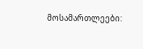მოსამართლეები: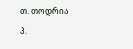თ. თოდრია
პ.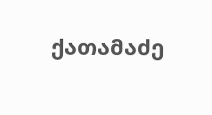ქათამაძე